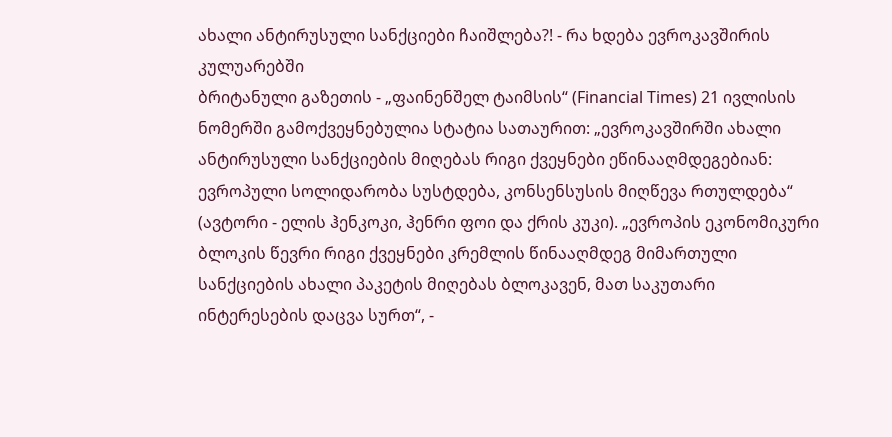ახალი ანტირუსული სანქციები ჩაიშლება?! - რა ხდება ევროკავშირის კულუარებში
ბრიტანული გაზეთის - „ფაინენშელ ტაიმსის“ (Financial Times) 21 ივლისის ნომერში გამოქვეყნებულია სტატია სათაურით: „ევროკავშირში ახალი ანტირუსული სანქციების მიღებას რიგი ქვეყნები ეწინააღმდეგებიან: ევროპული სოლიდარობა სუსტდება, კონსენსუსის მიღწევა რთულდება“ (ავტორი - ელის ჰენკოკი, ჰენრი ფოი და ქრის კუკი). „ევროპის ეკონომიკური ბლოკის წევრი რიგი ქვეყნები კრემლის წინააღმდეგ მიმართული სანქციების ახალი პაკეტის მიღებას ბლოკავენ, მათ საკუთარი ინტერესების დაცვა სურთ“, -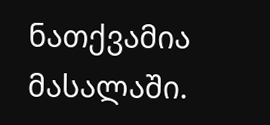ნათქვამია მასალაში.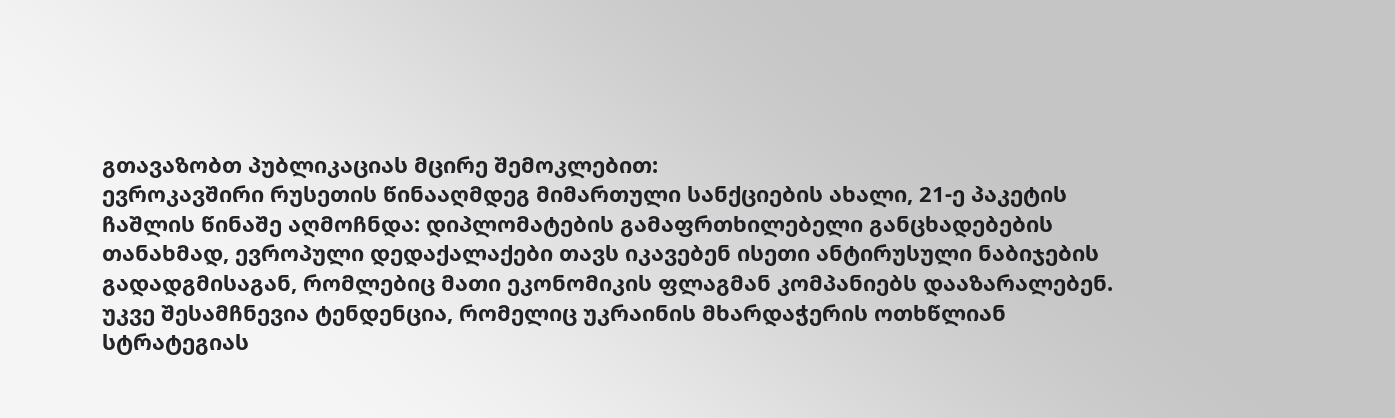გთავაზობთ პუბლიკაციას მცირე შემოკლებით:
ევროკავშირი რუსეთის წინააღმდეგ მიმართული სანქციების ახალი, 21-ე პაკეტის ჩაშლის წინაშე აღმოჩნდა: დიპლომატების გამაფრთხილებელი განცხადებების თანახმად, ევროპული დედაქალაქები თავს იკავებენ ისეთი ანტირუსული ნაბიჯების გადადგმისაგან, რომლებიც მათი ეკონომიკის ფლაგმან კომპანიებს დააზარალებენ.
უკვე შესამჩნევია ტენდენცია, რომელიც უკრაინის მხარდაჭერის ოთხწლიან სტრატეგიას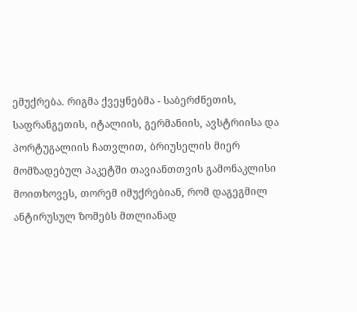ემუქრება. რიგმა ქვეყნებმა - საბერძნეთის, საფრანგეთის, იტალიის, გერმანიის, ავსტრიისა და პორტუგალიის ჩათვლით, ბრიუსელის მიერ მომზადებულ პაკეტში თავიანთთვის გამონაკლისი მოითხოვეს, თორემ იმუქრებიან, რომ დაგეგმილ ანტირუსულ ზომებს მთლიანად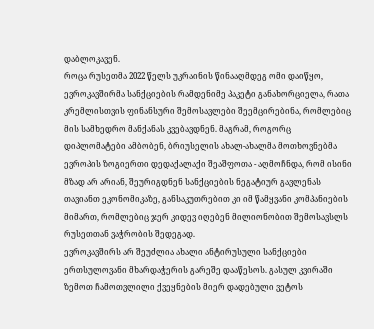დაბლოკავენ.
როცა რუსეთმა 2022 წელს უკრაინის წინააღმდეგ ომი დაიწყო, ევროკავშირმა სანქციების რამდენიმე პაკეტი განახორციელა, რათა კრემლისთვის ფინანსური შემოსავლები შეემცირებინა, რომლებიც მის სამხედრო მანქანას კვებავდნენ. მაგრამ, როგორც დიპლომატები ამბობენ, ბრიუსელის ახალ-ახალმა მოთხოვნებმა ევროპის ზოგიერთი დედაქალაქი შეაშფოთა - აღმოჩნდა, რომ ისინი მზად არ არიან, შეურიგდნენ სანქციების ნეგატიურ გავლენას თავიანთ ეკონომიკაზე, განსაკუთრებით კი იმ წამყვანი კომპანიების მიმართ, რომლებიც ჯერ კიდევ იღებენ მილიონობით შემოსავსლს რუსეთთან ვაჭრობის შედეგად.
ევროკავშირს არ შეუძლია ახალი ანტირუსული სანქციები ერთსულოვანი მხარდაჭერის გარეშე დააწესოს. გასულ კვირაში ზემოთ ჩამოთვლილი ქვეყნების მიერ დადებული ვეტოს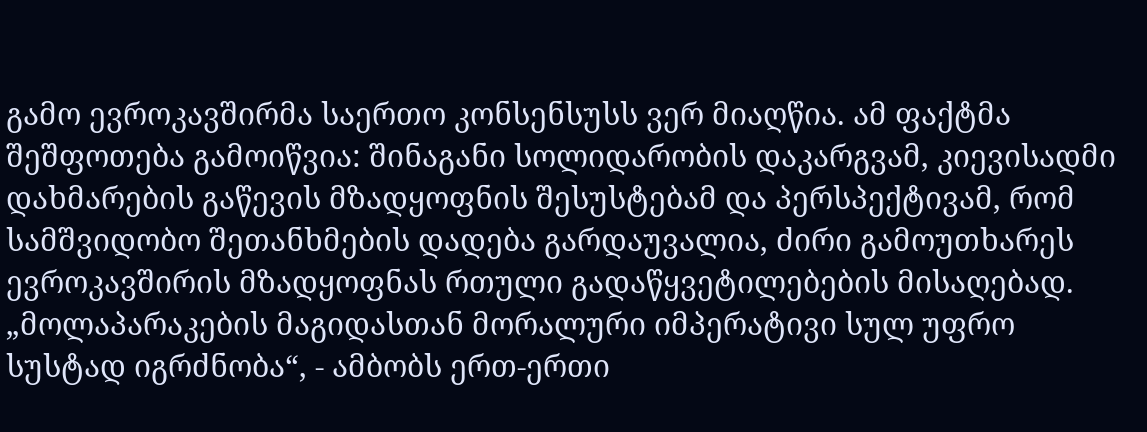გამო ევროკავშირმა საერთო კონსენსუსს ვერ მიაღწია. ამ ფაქტმა შეშფოთება გამოიწვია: შინაგანი სოლიდარობის დაკარგვამ, კიევისადმი დახმარების გაწევის მზადყოფნის შესუსტებამ და პერსპექტივამ, რომ სამშვიდობო შეთანხმების დადება გარდაუვალია, ძირი გამოუთხარეს ევროკავშირის მზადყოფნას რთული გადაწყვეტილებების მისაღებად.
„მოლაპარაკების მაგიდასთან მორალური იმპერატივი სულ უფრო სუსტად იგრძნობა“, - ამბობს ერთ-ერთი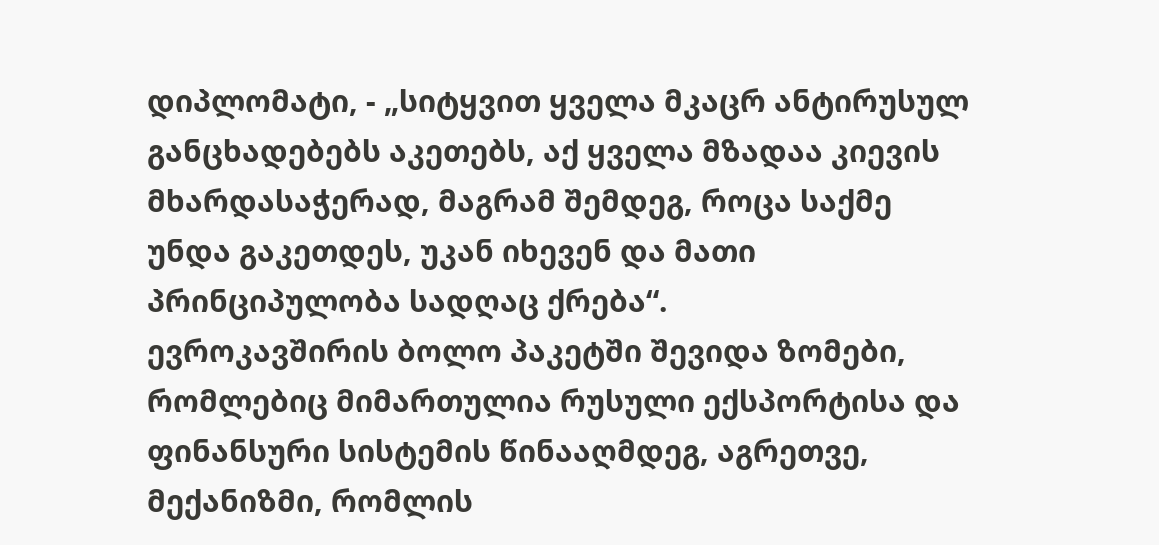დიპლომატი, - „სიტყვით ყველა მკაცრ ანტირუსულ განცხადებებს აკეთებს, აქ ყველა მზადაა კიევის მხარდასაჭერად, მაგრამ შემდეგ, როცა საქმე უნდა გაკეთდეს, უკან იხევენ და მათი პრინციპულობა სადღაც ქრება“.
ევროკავშირის ბოლო პაკეტში შევიდა ზომები, რომლებიც მიმართულია რუსული ექსპორტისა და ფინანსური სისტემის წინააღმდეგ, აგრეთვე, მექანიზმი, რომლის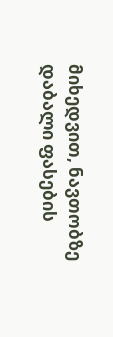მიხედვით, ნავთობზე დაბალი ფასების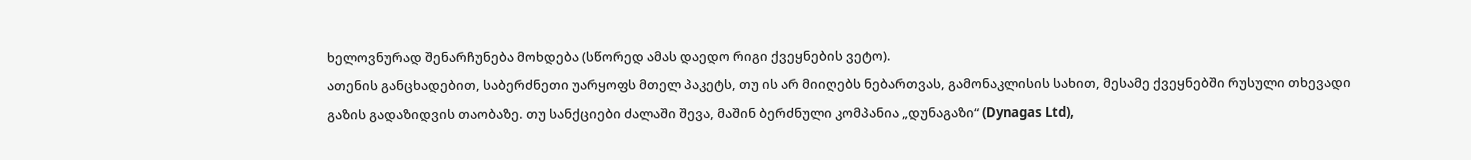ხელოვნურად შენარჩუნება მოხდება (სწორედ ამას დაედო რიგი ქვეყნების ვეტო).
ათენის განცხადებით, საბერძნეთი უარყოფს მთელ პაკეტს, თუ ის არ მიიღებს ნებართვას, გამონაკლისის სახით, მესამე ქვეყნებში რუსული თხევადი გაზის გადაზიდვის თაობაზე. თუ სანქციები ძალაში შევა, მაშინ ბერძნული კომპანია „დუნაგაზი“ (Dynagas Ltd),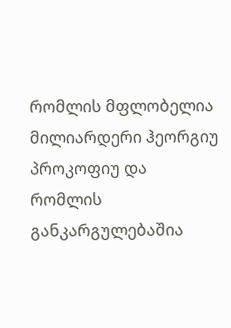რომლის მფლობელია მილიარდერი ჰეორგიუ პროკოფიუ და რომლის განკარგულებაშია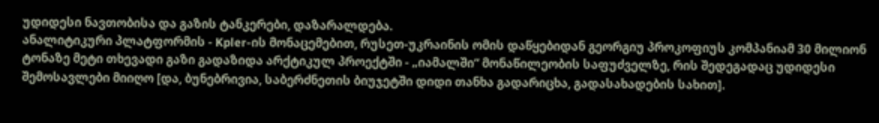უდიდესი ნავთობისა და გაზის ტანკერები, დაზარალდება.
ანალიტიკური პლატფორმის - Kpler-ის მონაცემებით, რუსეთ-უკრაინის ომის დაწყებიდან გეორგიუ პროკოფიუს კომპანიამ 30 მილიონ ტონაზე მეტი თხევადი გაზი გადაზიდა არქტიკულ პროექტში - „იამალში“ მონაწილეობის საფუძველზე, რის შედეგადაც უდიდესი შემოსავლები მიიღო [და, ბუნებრივია, საბერძნეთის ბიუჯეტში დიდი თანხა გადარიცხა, გადასახადების სახით].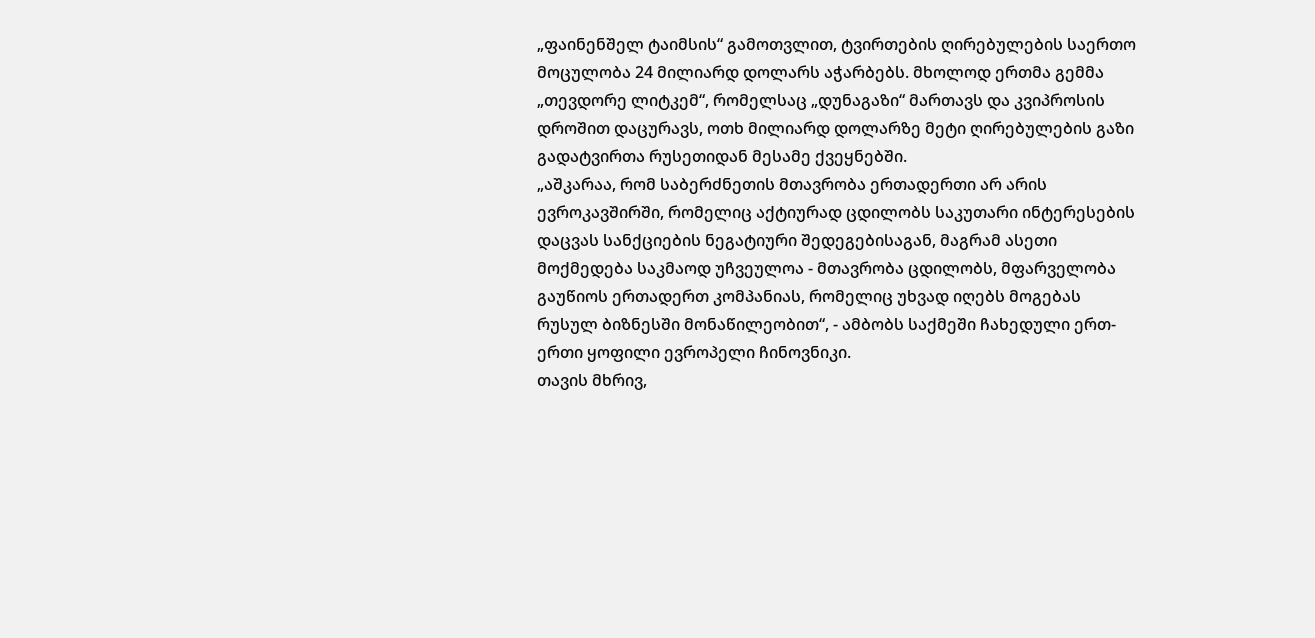„ფაინენშელ ტაიმსის“ გამოთვლით, ტვირთების ღირებულების საერთო მოცულობა 24 მილიარდ დოლარს აჭარბებს. მხოლოდ ერთმა გემმა „თევდორე ლიტკემ“, რომელსაც „დუნაგაზი“ მართავს და კვიპროსის დროშით დაცურავს, ოთხ მილიარდ დოლარზე მეტი ღირებულების გაზი გადატვირთა რუსეთიდან მესამე ქვეყნებში.
„აშკარაა, რომ საბერძნეთის მთავრობა ერთადერთი არ არის ევროკავშირში, რომელიც აქტიურად ცდილობს საკუთარი ინტერესების დაცვას სანქციების ნეგატიური შედეგებისაგან, მაგრამ ასეთი მოქმედება საკმაოდ უჩვეულოა - მთავრობა ცდილობს, მფარველობა გაუწიოს ერთადერთ კომპანიას, რომელიც უხვად იღებს მოგებას რუსულ ბიზნესში მონაწილეობით“, - ამბობს საქმეში ჩახედული ერთ-ერთი ყოფილი ევროპელი ჩინოვნიკი.
თავის მხრივ,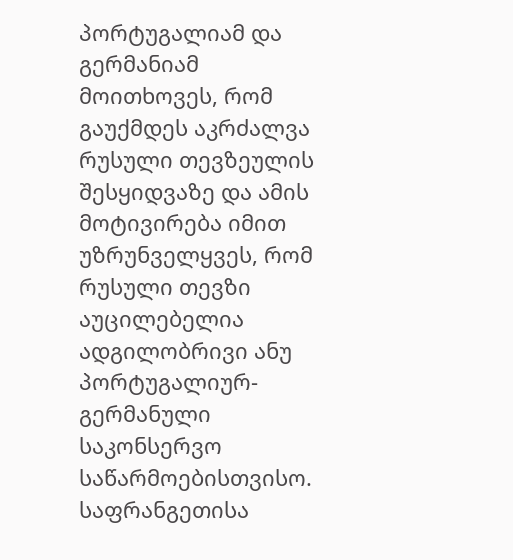პორტუგალიამ და გერმანიამ მოითხოვეს, რომ გაუქმდეს აკრძალვა რუსული თევზეულის შესყიდვაზე და ამის მოტივირება იმით უზრუნველყვეს, რომ რუსული თევზი აუცილებელია ადგილობრივი ანუ პორტუგალიურ-გერმანული საკონსერვო საწარმოებისთვისო.
საფრანგეთისა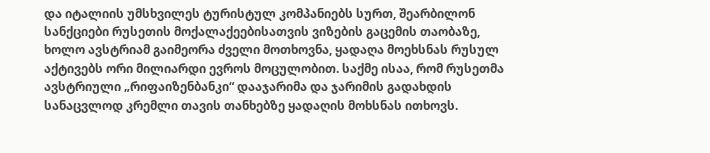და იტალიის უმსხვილეს ტურისტულ კომპანიებს სურთ, შეარბილონ სანქციები რუსეთის მოქალაქეებისათვის ვიზების გაცემის თაობაზე, ხოლო ავსტრიამ გაიმეორა ძველი მოთხოვნა, ყადაღა მოეხსნას რუსულ აქტივებს ორი მილიარდი ევროს მოცულობით. საქმე ისაა, რომ რუსეთმა ავსტრიული „რიფაიზენბანკი“ დააჯარიმა და ჯარიმის გადახდის სანაცვლოდ კრემლი თავის თანხებზე ყადაღის მოხსნას ითხოვს.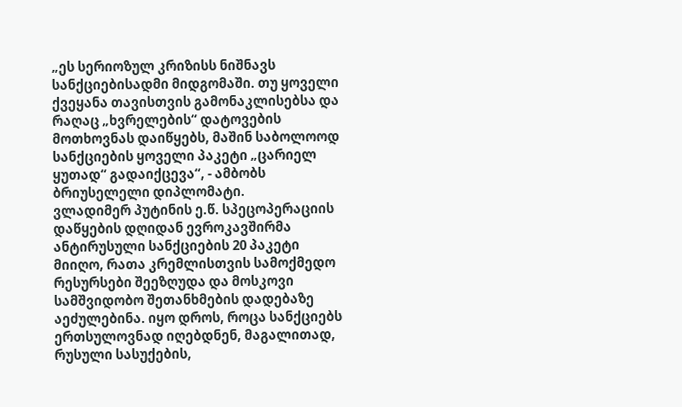„ეს სერიოზულ კრიზისს ნიშნავს სანქციებისადმი მიდგომაში. თუ ყოველი ქვეყანა თავისთვის გამონაკლისებსა და რაღაც „ხვრელების“ დატოვების მოთხოვნას დაიწყებს, მაშინ საბოლოოდ სანქციების ყოველი პაკეტი „ცარიელ ყუთად“ გადაიქცევა“, - ამბობს ბრიუსელელი დიპლომატი.
ვლადიმერ პუტინის ე.წ. სპეცოპერაციის დაწყების დღიდან ევროკავშირმა ანტირუსული სანქციების 20 პაკეტი მიიღო, რათა კრემლისთვის სამოქმედო რესურსები შეეზღუდა და მოსკოვი სამშვიდობო შეთანხმების დადებაზე აეძულებინა. იყო დროს, როცა სანქციებს ერთსულოვნად იღებდნენ, მაგალითად, რუსული სასუქების,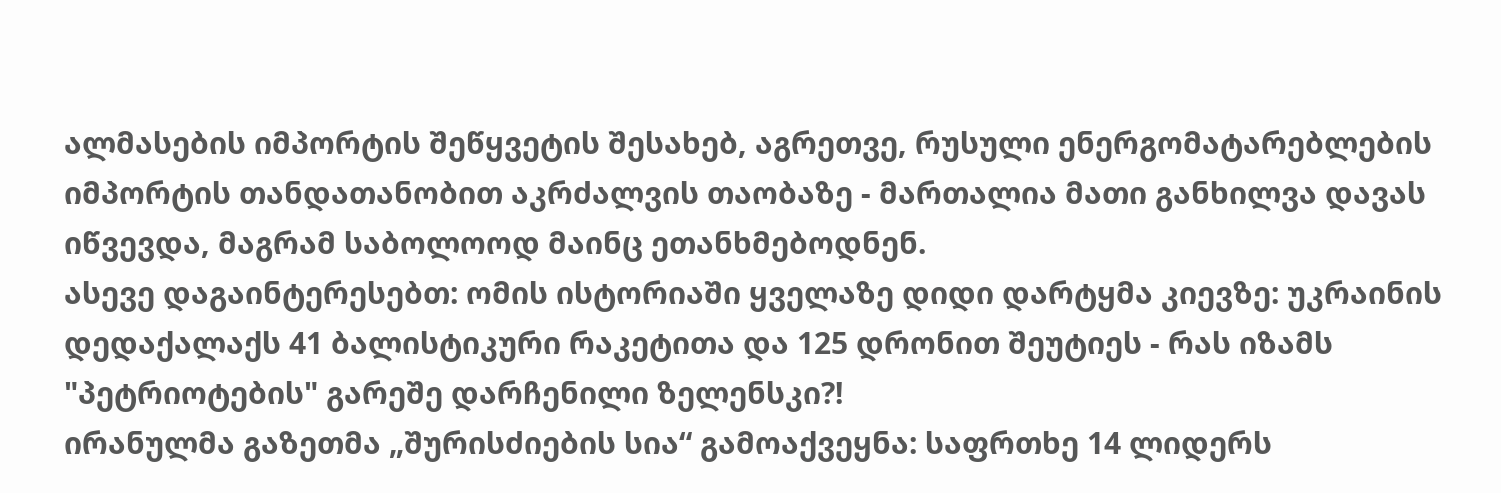ალმასების იმპორტის შეწყვეტის შესახებ, აგრეთვე, რუსული ენერგომატარებლების იმპორტის თანდათანობით აკრძალვის თაობაზე - მართალია მათი განხილვა დავას იწვევდა, მაგრამ საბოლოოდ მაინც ეთანხმებოდნენ.
ასევე დაგაინტერესებთ: ომის ისტორიაში ყველაზე დიდი დარტყმა კიევზე: უკრაინის დედაქალაქს 41 ბალისტიკური რაკეტითა და 125 დრონით შეუტიეს - რას იზამს "პეტრიოტების" გარეშე დარჩენილი ზელენსკი?!
ირანულმა გაზეთმა „შურისძიების სია“ გამოაქვეყნა: საფრთხე 14 ლიდერს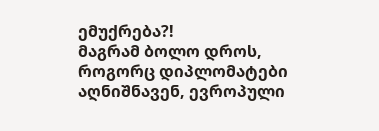ემუქრება?!
მაგრამ ბოლო დროს, როგორც დიპლომატები აღნიშნავენ, ევროპული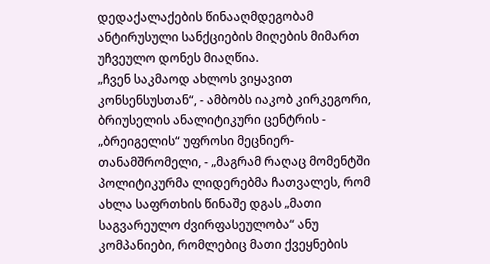დედაქალაქების წინააღმდეგობამ ანტირუსული სანქციების მიღების მიმართ უჩვეულო დონეს მიაღწია.
„ჩვენ საკმაოდ ახლოს ვიყავით კონსენსუსთან“, - ამბობს იაკობ კირკეგორი, ბრიუსელის ანალიტიკური ცენტრის - „ბრეიგელის“ უფროსი მეცნიერ-თანამშრომელი, - „მაგრამ რაღაც მომენტში პოლიტიკურმა ლიდერებმა ჩათვალეს, რომ ახლა საფრთხის წინაშე დგას „მათი საგვარეულო ძვირფასეულობა“ ანუ კომპანიები, რომლებიც მათი ქვეყნების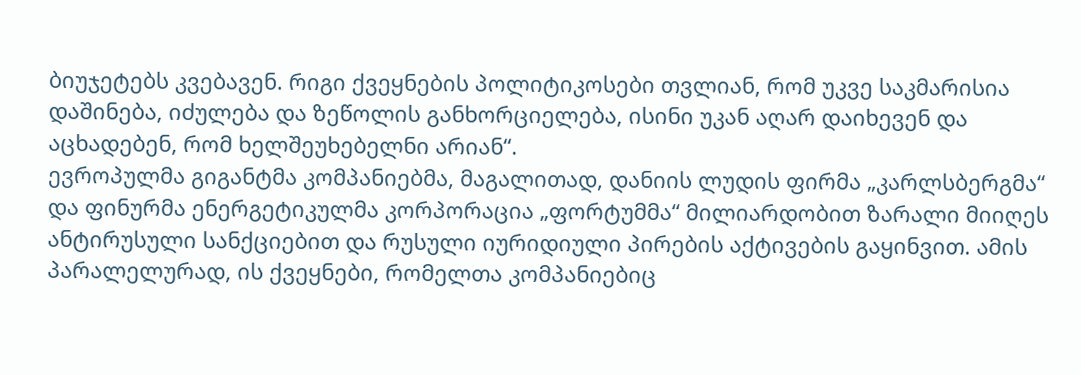ბიუჯეტებს კვებავენ. რიგი ქვეყნების პოლიტიკოსები თვლიან, რომ უკვე საკმარისია დაშინება, იძულება და ზეწოლის განხორციელება, ისინი უკან აღარ დაიხევენ და აცხადებენ, რომ ხელშეუხებელნი არიან“.
ევროპულმა გიგანტმა კომპანიებმა, მაგალითად, დანიის ლუდის ფირმა „კარლსბერგმა“ და ფინურმა ენერგეტიკულმა კორპორაცია „ფორტუმმა“ მილიარდობით ზარალი მიიღეს ანტირუსული სანქციებით და რუსული იურიდიული პირების აქტივების გაყინვით. ამის პარალელურად, ის ქვეყნები, რომელთა კომპანიებიც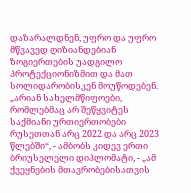დაზარალდნენ, უფრო და უფრო მწვავედ ღიზიანდებიან ზოგიერთების უადგილო პროტექციონიზმით და მათ სოლიდარობისკენ მოუწოდებენ.
„არიან სახელმწიფოები, რომლებმაც არ შეწყვიტეს საქმიანი ურთიერთობები რუსეთთან არც 2022 და არც 2023 წლებში“, - ამბობს კიდევ ერთი ბრიუსელელი დიპლომატი, - „ამ ქვეყნების მთავრობებისათვის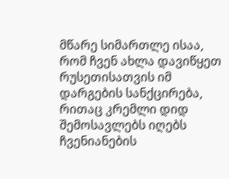მწარე სიმართლე ისაა, რომ ჩვენ ახლა დავიწყეთ რუსეთისათვის იმ დარგების სანქცირება, რითაც კრემლი დიდ შემოსავლებს იღებს ჩვენიანების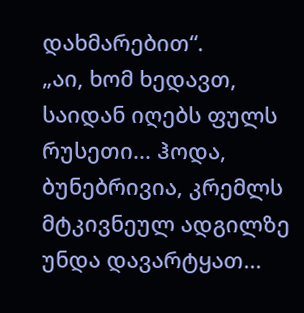დახმარებით“.
„აი, ხომ ხედავთ, საიდან იღებს ფულს რუსეთი... ჰოდა, ბუნებრივია, კრემლს მტკივნეულ ადგილზე უნდა დავარტყათ...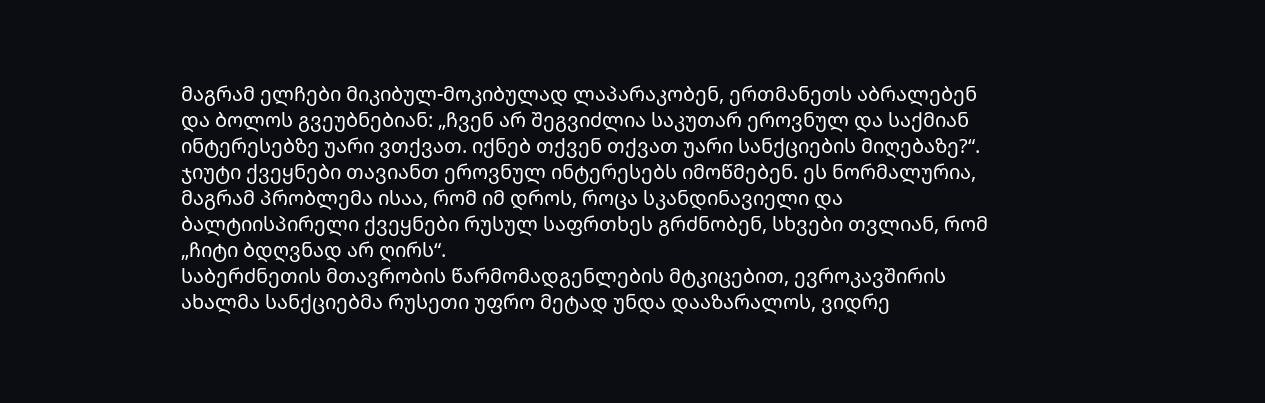მაგრამ ელჩები მიკიბულ-მოკიბულად ლაპარაკობენ, ერთმანეთს აბრალებენ და ბოლოს გვეუბნებიან: „ჩვენ არ შეგვიძლია საკუთარ ეროვნულ და საქმიან ინტერესებზე უარი ვთქვათ. იქნებ თქვენ თქვათ უარი სანქციების მიღებაზე?“.
ჯიუტი ქვეყნები თავიანთ ეროვნულ ინტერესებს იმოწმებენ. ეს ნორმალურია, მაგრამ პრობლემა ისაა, რომ იმ დროს, როცა სკანდინავიელი და ბალტიისპირელი ქვეყნები რუსულ საფრთხეს გრძნობენ, სხვები თვლიან, რომ „ჩიტი ბდღვნად არ ღირს“.
საბერძნეთის მთავრობის წარმომადგენლების მტკიცებით, ევროკავშირის ახალმა სანქციებმა რუსეთი უფრო მეტად უნდა დააზარალოს, ვიდრე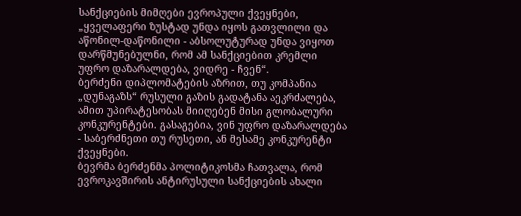სანქციების მიმღები ევროპული ქვეყნები, „ყველაფერი ზუსტად უნდა იყოს გათვლილი და აწონილ-დაწონილი - აბსოლუტურად უნდა ვიყოთ დარწმუნებულნი, რომ ამ სანქციებით კრემლი უფრო დაზარალდება, ვიდრე - ჩვენ“.
ბერძენი დიპლომატების აზრით, თუ კომპანია „დუნაგაზს“ რუსული გაზის გადატანა აეკრძალება, ამით უპირატესობას მიიღებენ მისი გლობალური კონკურენტები. გასაგებია, ვინ უფრო დაზარალდება - საბერძნეთი თუ რუსეთი, ან მესამე კონკურენტი ქვეყნები.
ბევრმა ბერძენმა პოლიტიკოსმა ჩათვალა, რომ ევროკავშირის ანტირუსული სანქციების ახალი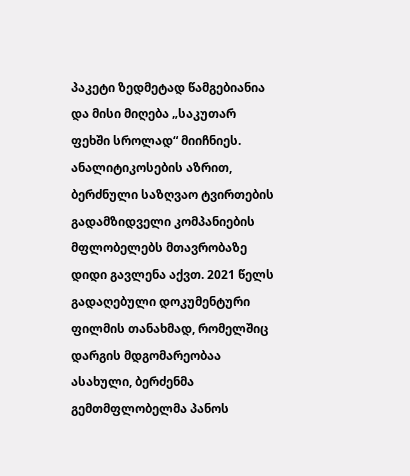პაკეტი ზედმეტად წამგებიანია და მისი მიღება „საკუთარ ფეხში სროლად“ მიიჩნიეს.
ანალიტიკოსების აზრით, ბერძნული საზღვაო ტვირთების გადამზიდველი კომპანიების მფლობელებს მთავრობაზე დიდი გავლენა აქვთ. 2021 წელს გადაღებული დოკუმენტური ფილმის თანახმად, რომელშიც დარგის მდგომარეობაა ასახული, ბერძენმა გემთმფლობელმა პანოს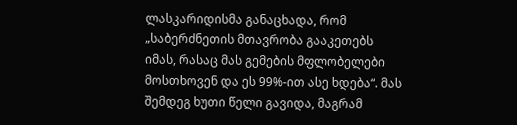ლასკარიდისმა განაცხადა, რომ „საბერძნეთის მთავრობა გააკეთებს იმას, რასაც მას გემების მფლობელები მოსთხოვენ და ეს 99%-ით ასე ხდება“. მას შემდეგ ხუთი წელი გავიდა, მაგრამ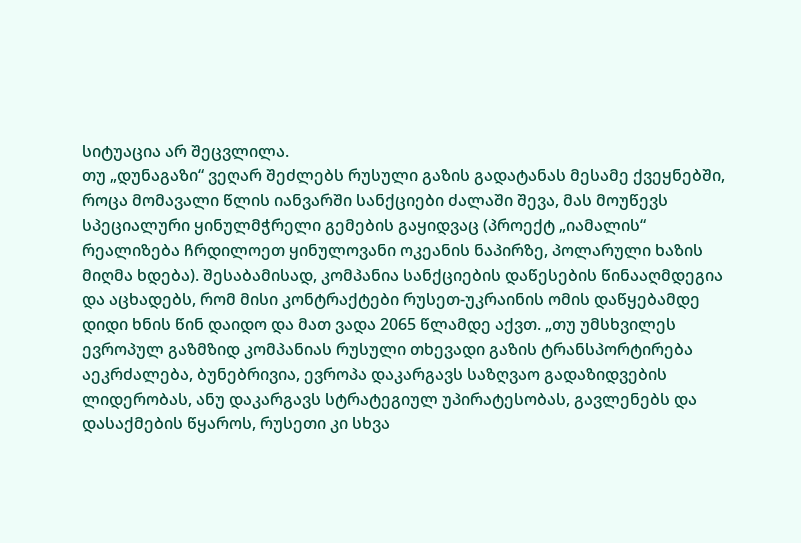სიტუაცია არ შეცვლილა.
თუ „დუნაგაზი“ ვეღარ შეძლებს რუსული გაზის გადატანას მესამე ქვეყნებში, როცა მომავალი წლის იანვარში სანქციები ძალაში შევა, მას მოუწევს სპეციალური ყინულმჭრელი გემების გაყიდვაც (პროექტ „იამალის“ რეალიზება ჩრდილოეთ ყინულოვანი ოკეანის ნაპირზე, პოლარული ხაზის მიღმა ხდება). შესაბამისად, კომპანია სანქციების დაწესების წინააღმდეგია და აცხადებს, რომ მისი კონტრაქტები რუსეთ-უკრაინის ომის დაწყებამდე დიდი ხნის წინ დაიდო და მათ ვადა 2065 წლამდე აქვთ. „თუ უმსხვილეს ევროპულ გაზმზიდ კომპანიას რუსული თხევადი გაზის ტრანსპორტირება აეკრძალება, ბუნებრივია, ევროპა დაკარგავს საზღვაო გადაზიდვების ლიდერობას, ანუ დაკარგავს სტრატეგიულ უპირატესობას, გავლენებს და დასაქმების წყაროს, რუსეთი კი სხვა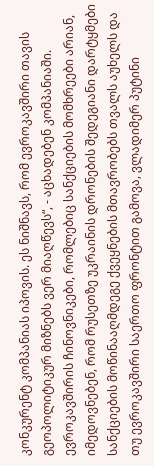კონკურენტ კომპანიას იპოვის. ეს ნიშნავს, რომ ევროკავშირი თავის გეოპოლიტიკურ მიზნებს ვერ მიაღწევს“, - აცხადებენ კომპანიაში.
ევროკავშირის ჩინოვნიკები, რომლებიც სანქციების მომხრეები არიან, იმედოვნებენ, რომ რუსეთზე უკრაინის დრონების შედეგიანი დარტყმები სანქციების მოწინააღმდეგე ქვეყნების მთავრობებს თვალს აუხელს და თუ ევროკავშირი საერთო ფრონტით გამოვა, ვლადიმერ პუტინი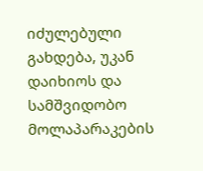იძულებული გახდება, უკან დაიხიოს და სამშვიდობო მოლაპარაკების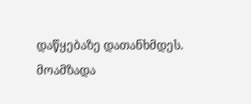დაწყებაზე დათანხმდეს.
მოამზადა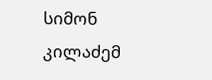სიმონ კილაძემ